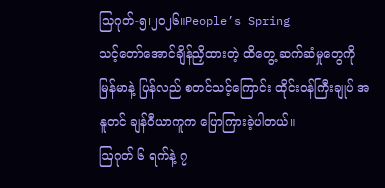သြဂုတ်-၅၊၂၀၂၆။People’s Spring
သင့်တော်အောင်ချိန်ညှိထားတဲ့ ထိတွေ့ ဆက်ဆံမှုတွေကို မြန်မာနဲ့ ပြန်လည် စတင်သင့်ကြောင်း ထိုင်းဝန်ကြီးချုပ် အနူတင် ချန်ဝီယာကူက ပြောကြားခဲ့ပါတယ်။
ဩဂုတ် ၆ ရက်နဲ့ ၇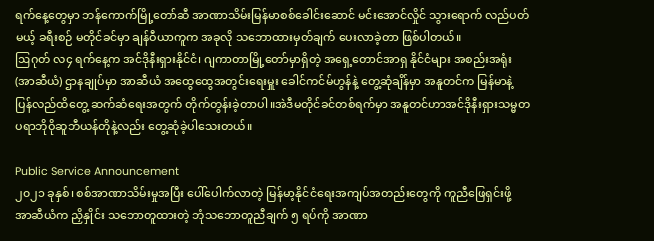ရက်နေ့တွေမှာ ဘန်ကောက်မြို့တော်ဆီ အာဏာသိမ်းမြန်မာစစ်ခေါင်းဆောင် မင်းအောင်လှိုင် သွားရောက် လည်ပတ်မယ့် ခရီးစဉ် မတိုင်ခင်မှာ ချန်ဝီယာကူက အခုလို သဘောထားမှတ်ချက် ပေးလာခဲ့တာ ဖြစ်ပါတယ်။
ဩဂုတ် လ၄ ရက်နေ့က အင်ဒိုနီးရှားနိုင်ငံ၊ ဂျကာတာမြို့တော်မှာရှိတဲ့ အရှေ့တောင်အာရှ နိုင်ငံများ အစည်းအရုံး (အာဆီယံ) ဌာနချုပ်မှာ အာဆီယံ အထွေထွေအတွင်းရေးမှူး ခေါင်ကင်မ်ဟွန်နဲ့ တွေ့ဆုံချိန်မှာ အနူတင်က မြန်မာနဲ့ပြန်လည်ထိတွေ့ ဆက်ဆံရေးအတွက် တိုက်တွန်းခဲ့တာပါ။အဲဒီမတိုင်ခင်တစ်ရက်မှာ အနူတင်ဟာအင်ဒိုနီးရှားသမ္မတပရာဘိုဝိုဆူဘီယန်တိုနဲ့လည်း တွေ့ဆုံခဲ့ပါသေးတယ်။

Public Service Announcement
၂၀၂၁ ခုနှစ်၊ စစ်အာဏာသိမ်းမှုအပြီး ပေါ်ပေါက်လာတဲ့ မြန်မာ့နိုင်ငံရေးအကျပ်အတည်းတွေကို ကူညီဖြေရှင်းဖို့ အာဆီယံက ညှိနှိုင်း သဘောတူထားတဲ့ ဘုံသဘောတူညီချက် ၅ ရပ်ကို အာဏာ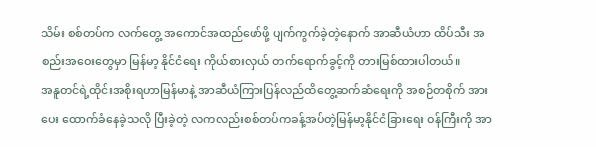သိမ်း စစ်တပ်က လက်တွေ့ အကောင်အထည်ဖော်ဖို့ ပျက်ကွက်ခဲ့တဲ့နောက် အာဆီယံဟာ ထိပ်သီး အစည်းအဝေးတွေမှာ မြန်မာ့ နိုင်ငံရေး ကိုယ်စားလှယ် တက်ရောက်ခွင့်ကို တားမြစ်ထားပါတယ်။
အနူတင်ရဲ့ထိုင်းအစိုးရဟာမြန်မာနဲ့ အာဆီယံကြားပြန်လည်ထိတွေ့ဆက်ဆံရေးကို အစဉ်တစိုက် အားပေး ထောက်ခံနေခဲ့သလို ပြီးခဲ့တဲ့ လကလည်းစစ်တပ်ကခန့်အပ်တဲ့မြန်မာ့နိုင်ငံခြားရေး ဝန်ကြီးကို အာ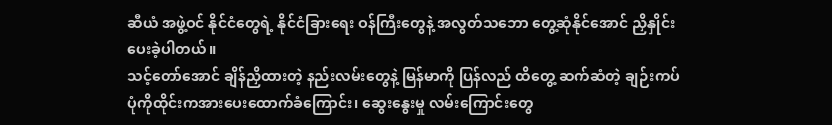ဆီယံ အဖွဲ့ဝင် နိုင်ငံတွေရဲ့ နိုင်ငံခြားရေး ဝန်ကြီးတွေနဲ့ အလွတ်သဘော တွေ့ဆုံနိုင်အောင် ညှိနှိုင်းပေးခဲ့ပါတယ်။
သင့်တော်အောင် ချိန်ညှိထားတဲ့ နည်းလမ်းတွေနဲ့ မြန်မာကို ပြန်လည် ထိတွေ့ ဆက်ဆံတဲ့ ချဉ်းကပ်ပုံကိုထိုင်းကအားပေးထောက်ခံကြောင်း၊ ဆွေးနွေးမှု လမ်းကြောင်းတွေ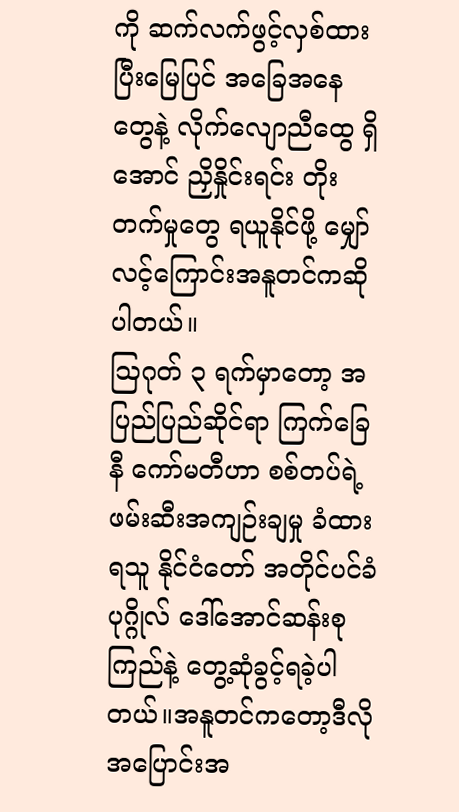ကို ဆက်လက်ဖွင့်လှစ်ထားပြီးမြေပြင် အခြေအနေတွေနဲ့ လိုက်လျောညီထွေ ရှိအောင် ညှိနှိုင်းရင်း တိုးတက်မှုတွေ ရယူနိုင်ဖို့ မျှော်လင့်ကြောင်းအနူတင်ကဆိုပါတယ်။
ဩဂုတ် ၃ ရက်မှာတော့ အပြည်ပြည်ဆိုင်ရာ ကြက်ခြေနီ ကော်မတီဟာ စစ်တပ်ရဲ့ ဖမ်းဆီးအကျဉ်းချမှု ခံထားရသူ နိုင်ငံတော် အတိုင်ပင်ခံပုဂ္ဂိုလ် ဒေါ်အောင်ဆန်းစုကြည်နဲ့ တွေ့ဆုံခွင့်ရခဲ့ပါတယ်။အနူတင်ကတော့ဒီလို အပြောင်းအ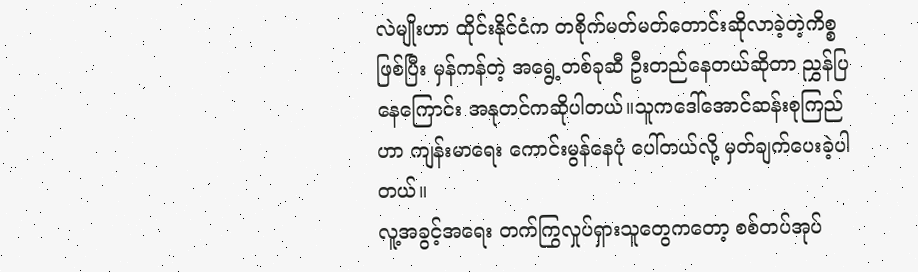လဲမျိုးဟာ ထိုင်းနိုင်ငံက တစိုက်မတ်မတ်တောင်းဆိုလာခဲ့တဲ့ကိစ္စဖြစ်ပြီး မှန်ကန်တဲ့ အရွေ့တစ်ခုဆီ ဦးတည်နေတယ်ဆိုတာ ညွှန်ပြနေကြောင်း အနုတင်ကဆိုပါတယ်။သူကဒေါ်အောင်ဆန်းစုကြည်ဟာ ကျန်းမာရေး ကောင်းမွန်နေပုံ ပေါ်တယ်လို့ မှတ်ချက်ပေးခဲ့ပါတယ်။
လူ့အခွင့်အရေး တက်ကြွလှုပ်ရှားသူတွေကတော့ စစ်တပ်အုပ်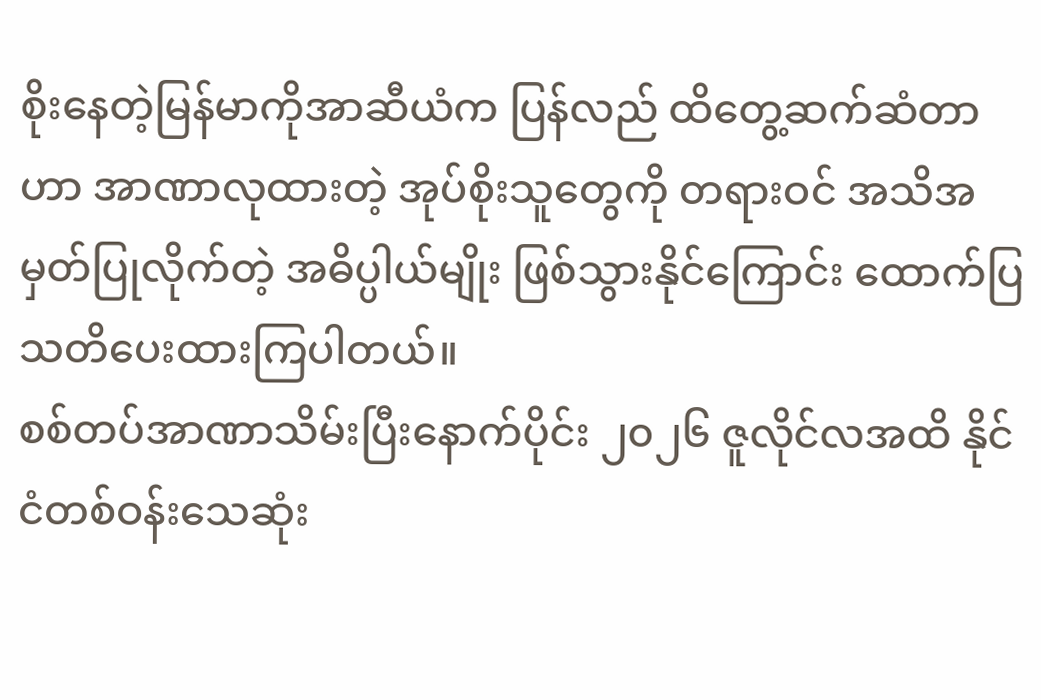စိုးနေတဲ့မြန်မာကိုအာဆီယံက ပြန်လည် ထိတွေ့ဆက်ဆံတာဟာ အာဏာလုထားတဲ့ အုပ်စိုးသူတွေကို တရားဝင် အသိအမှတ်ပြုလိုက်တဲ့ အဓိပ္ပါယ်မျိုး ဖြစ်သွားနိုင်ကြောင်း ထောက်ပြ သတိပေးထားကြပါတယ်။
စစ်တပ်အာဏာသိမ်းပြီးနောက်ပိုင်း ၂၀၂၆ ဇူလိုင်လအထိ နိုင်ငံတစ်ဝန်းသေဆုံး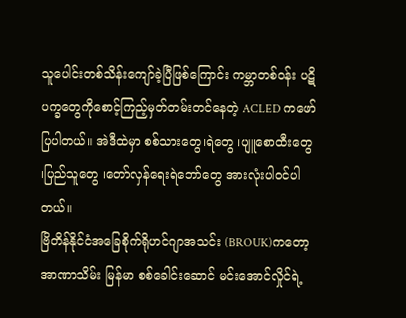သူပေါင်းတစ်သိန်းကျော်ခဲ့ပြီဖြစ်ကြောင်း ကမ္ဘာတစ်ဝန်း ပဋိပက္ခတွေကိုစောင့်ကြည့်မှတ်တမ်းတင်နေတဲ့ ACLED ကဖော်ပြပါတယ်။ အဲဒီထဲမှာ စစ်သားတွေ၊ရဲတွေ ၊ပျူစောထီးတွေ ၊ပြည်သူတွေ ၊တော်လှန်ရေးရဲဘော်တွေ အားလုံးပါဝင်ပါတယ်။
ဗြိတိန်နိုင်ငံအခြေစိုက်ရိုဟင်ဂျာအသင်း (BROUK)ကတော့ အာဏာသိမ်း မြန်မာ စစ်ခေါင်းဆောင် မင်းအောင်လှိုင်ရဲ့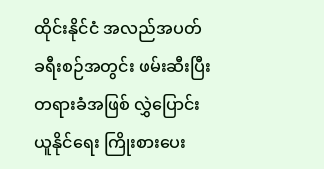ထိုင်းနိုင်ငံ အလည်အပတ် ခရီးစဉ်အတွင်း ဖမ်းဆီးပြီး တရားခံအဖြစ် လွှဲပြောင်းယူနိုင်ရေး ကြိုးစားပေး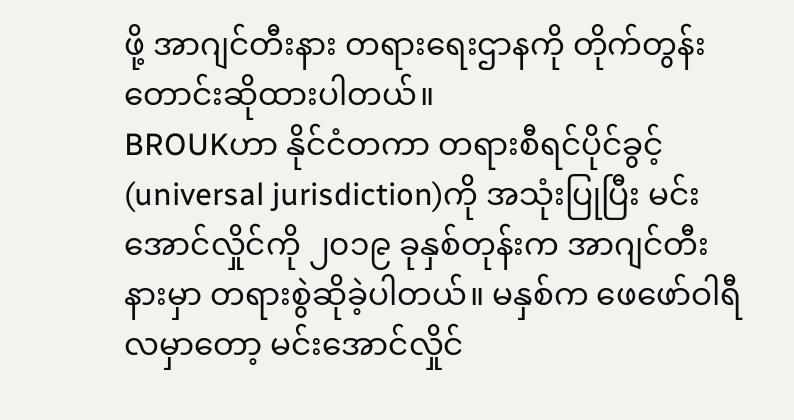ဖို့ အာဂျင်တီးနား တရားရေးဌာနကို တိုက်တွန်း တောင်းဆိုထားပါတယ်။
BROUKဟာ နိုင်ငံတကာ တရားစီရင်ပိုင်ခွင့် (universal jurisdiction)ကို အသုံးပြုပြီး မင်းအောင်လှိုင်ကို ၂၀၁၉ ခုနှစ်တုန်းက အာဂျင်တီးနားမှာ တရားစွဲဆိုခဲ့ပါတယ်။ မနှစ်က ဖေဖော်ဝါရီလမှာတော့ မင်းအောင်လှိုင်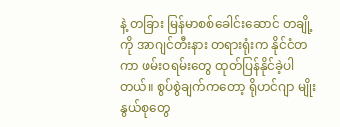နဲ့ တခြား မြန်မာစစ်ခေါင်းဆောင် တချို့ကို အာဂျင်တီးနား တရားရုံးက နိုင်ငံတကာ ဖမ်းဝရမ်းတွေ ထုတ်ပြန်နိုင်ခဲ့ပါတယ်။ စွပ်စွဲချက်ကတော့ ရိုဟင်ဂျာ မျိုးနွယ်စုတွေ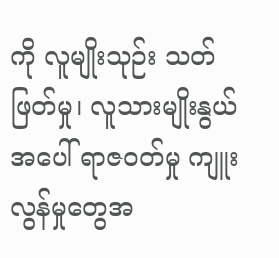ကို လူမျိုးသုဉ်း သတ်ဖြတ်မှု၊ လူသားမျိုးနွယ်အပေါ် ရာဇဝတ်မှု ကျူးလွန်မှုတွေအ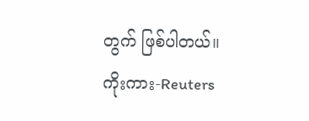တွက် ဖြစ်ပါတယ်။
ကိုးကား-Reuters